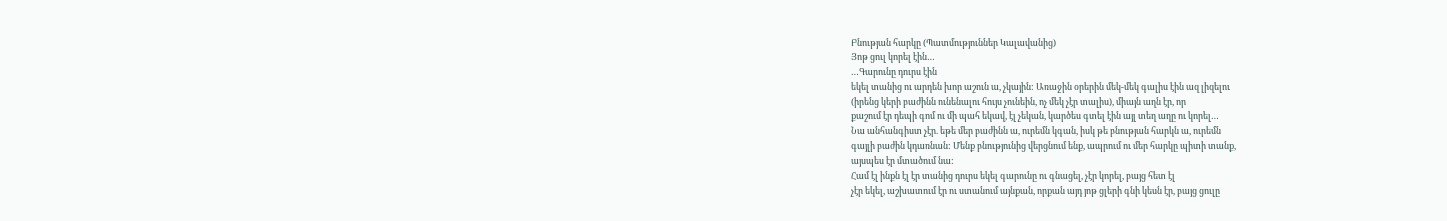Բնության հարկը (Պատմություններ Կալավանից)
Յոթ ցուլ կորել էին…
…Գարունը դուրս էին
եկել տանից ու արդեն խոր աշուն ա, չկային: Առաջին օրերին մեկ-մեկ գալիս էին ազ լիզելու
(իրենց կերի բաժինն ունենալու հույս չունեին, ոչ մեկ չէր տալիս), միայն աղն էր, որ
քաշում էր դեպի գոմ ու մի պահ եկավ, էլ չեկան, կարծես գտել էին այլ տեղ աղը ու կորել…
Նա անհանգիստ չէր. եթե մեր բաժինն ա, ուրեմն կգան, իսկ թե բնության հարկն ա, ուրեմն
գայլի բաժին կդառնան: Մենք բնությունից վերցնում ենք, ապրում ու մեր հարկը պիտի տանք,
այսպես էր մտածում նա:
Համ էլ ինքն էլ էր տանից դուրս եկել գարունը ու գնացել, չէր կորել, բայց հետ էլ
չէր եկել, աշխատում էր ու ստանում այնքան, որքան այդ յոթ ցլերի գնի կեսն էր, բայց ցուլը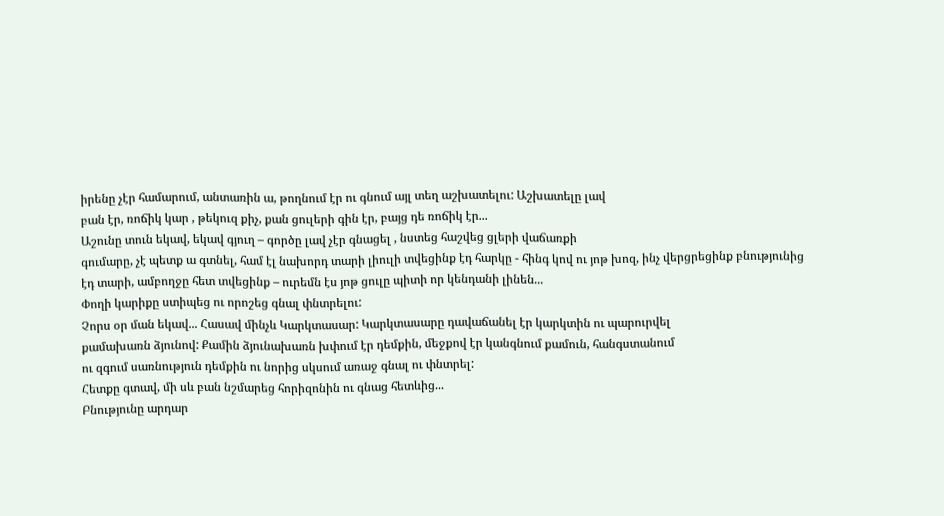իրենը չէր համարում, անտառին ա, թողնում էր ու գնում այլ տեղ աշխատելու: Աշխատելը լավ
բան էր, ռոճիկ կար , թեկուզ քիչ, քան ցուլերի գին էր, բայց դե ռոճիկ էր...
Աշունը տուն եկավ, եկավ գյուղ – գործը լավ չէր գնացել , նստեց հաշվեց ցլերի վաճառքի
գումարը, չէ պետք ա գտնել, համ էլ նախորդ տարի լիուլի տվեցինք էդ հարկը - հինգ կով ու յոթ խոզ, ինչ վերցրեցինք բնությունից
էդ տարի, ամբողջը հետ տվեցինք – ուրեմն էս յոթ ցուլը պիտի որ կենդանի լինեն...
Փողի կարիքը ստիպեց ու որոշեց գնալ փնտրելու:
Չորս օր ման եկավ... Հասավ մինչև Կարկտասար: Կարկտասարը դավաճանել էր կարկտին ու պարուրվել
քամախառն ձյունով: Քամին ձյունախառն խփում էր դեմքին, մեջքով էր կանգնում քամուն, հանգստանում
ու զգում սառնություն դեմքին ու նորից սկսում առաջ գնալ ու փնտրել:
Հետքը գտավ, մի սև բան նշմարեց հորիզոնին ու գնաց հետևից...
Բնությունը արդար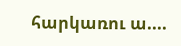հարկառու ա....